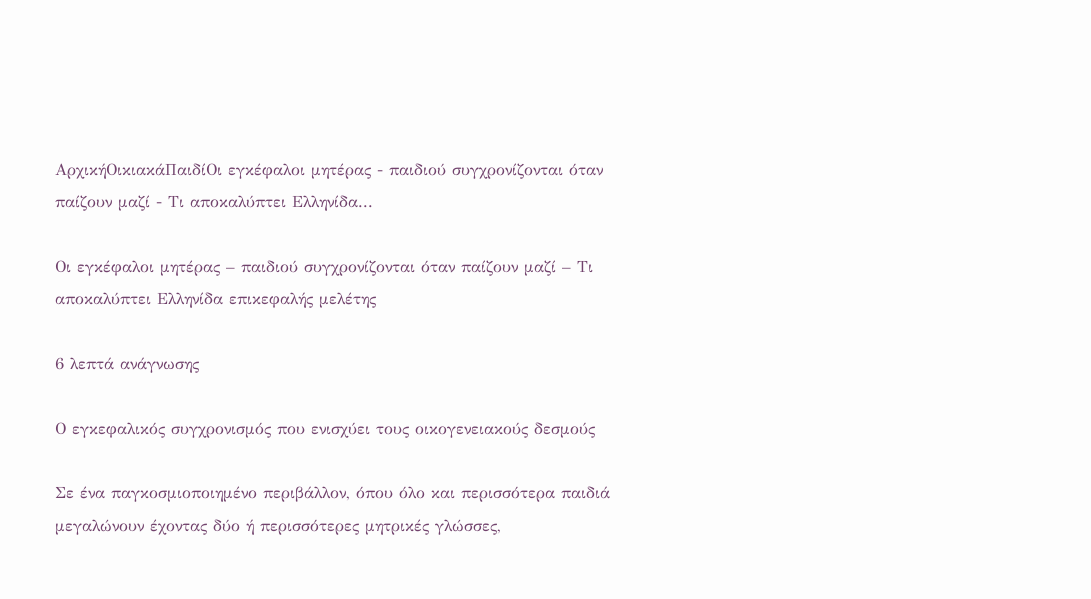ΑρχικήΟικιακάΠαιδίΟι εγκέφαλοι μητέρας - παιδιού συγχρονίζονται όταν παίζουν μαζί - Τι αποκαλύπτει Ελληνίδα...

Οι εγκέφαλοι μητέρας – παιδιού συγχρονίζονται όταν παίζουν μαζί – Τι αποκαλύπτει Ελληνίδα επικεφαλής μελέτης

6 λεπτά ανάγνωσης

Ο εγκεφαλικός συγχρονισμός που ενισχύει τους οικογενειακούς δεσμούς

Σε ένα παγκοσμιοποιημένο περιβάλλον, όπου όλο και περισσότερα παιδιά μεγαλώνουν έχοντας δύο ή περισσότερες μητρικές γλώσσες,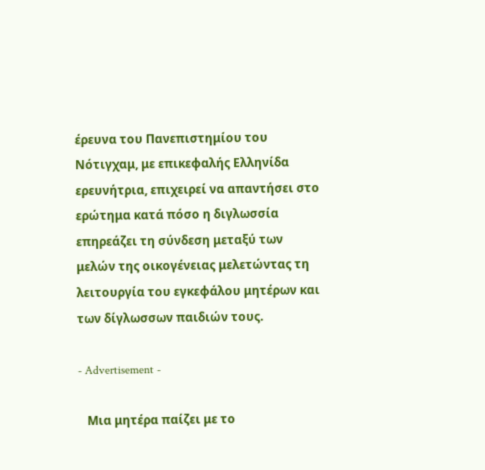έρευνα του Πανεπιστημίου του Νότιγχαμ, με επικεφαλής Ελληνίδα ερευνήτρια, επιχειρεί να απαντήσει στο ερώτημα κατά πόσο η διγλωσσία επηρεάζει τη σύνδεση μεταξύ των μελών της οικογένειας μελετώντας τη λειτουργία του εγκεφάλου μητέρων και των δίγλωσσων παιδιών τους.

- Advertisement -

   Μια μητέρα παίζει με το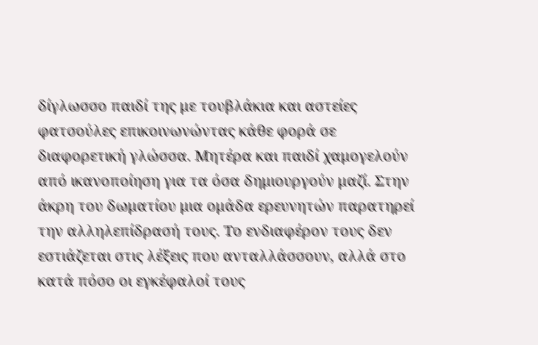δίγλωσσο παιδί της με τουβλάκια και αστείες φατσούλες επικοινωνώντας κάθε φορά σε διαφορετική γλώσσα. Μητέρα και παιδί χαμογελούν από ικανοποίηση για τα όσα δημιουργούν μαζί. Στην άκρη του δωματίου μια ομάδα ερευνητών παρατηρεί την αλληλεπίδρασή τους. Το ενδιαφέρον τους δεν εστιάζεται στις λέξεις που ανταλλάσσουν, αλλά στο κατά πόσο οι εγκέφαλοί τους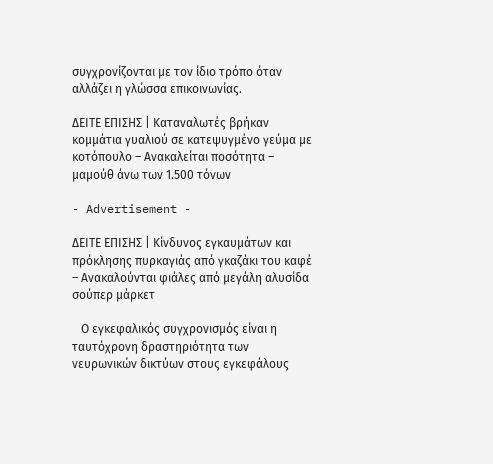συγχρονίζονται με τον ίδιο τρόπο όταν αλλάζει η γλώσσα επικοινωνίας.

ΔΕΙΤΕ ΕΠΙΣΗΣ | Καταναλωτές βρήκαν κομμάτια γυαλιού σε κατεψυγμένο γεύμα με κοτόπουλο – Ανακαλείται ποσότητα – μαμούθ άνω των 1.500 τόνων

- Advertisement -

ΔΕΙΤΕ ΕΠΙΣΗΣ | Κίνδυνος εγκαυμάτων και πρόκλησης πυρκαγιάς από γκαζάκι του καφέ – Ανακαλούνται φιάλες από μεγάλη αλυσίδα σούπερ μάρκετ

   Ο εγκεφαλικός συγχρονισμός είναι η ταυτόχρονη δραστηριότητα των νευρωνικών δικτύων στους εγκεφάλους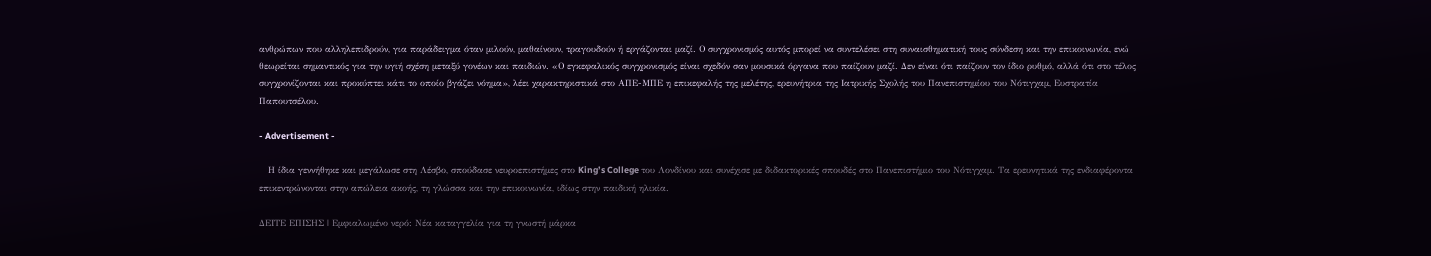ανθρώπων που αλληλεπιδρούν, για παράδειγμα όταν μιλούν, μαθαίνουν, τραγουδούν ή εργάζονται μαζί. Ο συγχρονισμός αυτός μπορεί να συντελέσει στη συναισθηματική τους σύνδεση και την επικοινωνία, ενώ θεωρείται σημαντικός για την υγιή σχέση μεταξύ γονέων και παιδιών. «Ο εγκεφαλικός συγχρονισμός είναι σχεδόν σαν μουσικά όργανα που παίζουν μαζί. Δεν είναι ότι παίζουν τον ίδιο ρυθμό, αλλά ότι στο τέλος συγχρονίζονται και προκύπτει κάτι το οποίο βγάζει νόημα», λέει χαρακτηριστικά στο ΑΠΕ-ΜΠΕ η επικεφαλής της μελέτης, ερευνήτρια της Ιατρικής Σχολής του Πανεπιστημίου του Νότιγχαμ, Ευστρατία Παπουτσέλου.

- Advertisement -

   Η ίδια γεννήθηκε και μεγάλωσε στη Λέσβο, σπούδασε νευροεπιστήμες στο King’s College του Λονδίνου και συνέχισε με διδακτορικές σπουδές στο Πανεπιστήμιο του Νότιγχαμ. Τα ερευνητικά της ενδιαφέροντα επικεντρώνονται στην απώλεια ακοής, τη γλώσσα και την επικοινωνία, ιδίως στην παιδική ηλικία.

ΔΕΙΤΕ ΕΠΙΣΗΣ | Εμφιαλωμένο νερό: Νέα καταγγελία για τη γνωστή μάρκα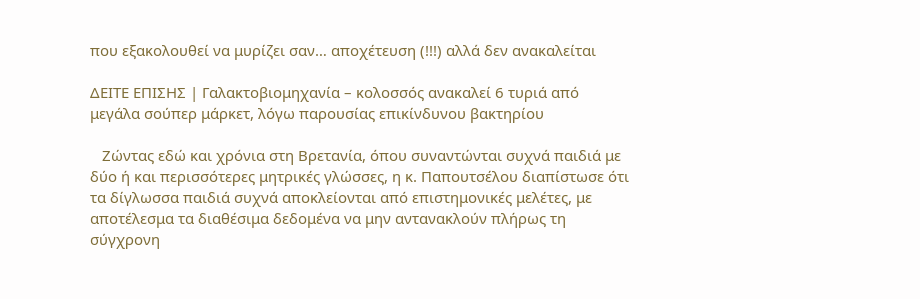που εξακολουθεί να μυρίζει σαν… αποχέτευση (!!!) αλλά δεν ανακαλείται

ΔΕΙΤΕ ΕΠΙΣΗΣ | Γαλακτοβιομηχανία – κολοσσός ανακαλεί 6 τυριά από μεγάλα σούπερ μάρκετ, λόγω παρουσίας επικίνδυνου βακτηρίου

   Ζώντας εδώ και χρόνια στη Βρετανία, όπου συναντώνται συχνά παιδιά με δύο ή και περισσότερες μητρικές γλώσσες, η κ. Παπουτσέλου διαπίστωσε ότι τα δίγλωσσα παιδιά συχνά αποκλείονται από επιστημονικές μελέτες, με αποτέλεσμα τα διαθέσιμα δεδομένα να μην αντανακλούν πλήρως τη σύγχρονη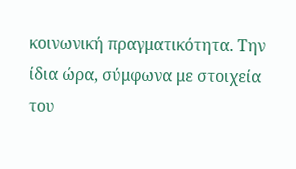κοινωνική πραγματικότητα. Την ίδια ώρα, σύμφωνα με στοιχεία του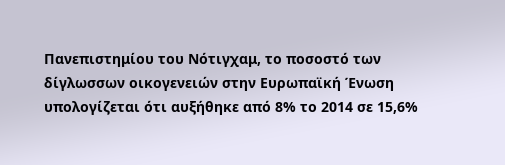Πανεπιστημίου του Νότιγχαμ, το ποσοστό των δίγλωσσων οικογενειών στην Ευρωπαϊκή Ένωση υπολογίζεται ότι αυξήθηκε από 8% το 2014 σε 15,6%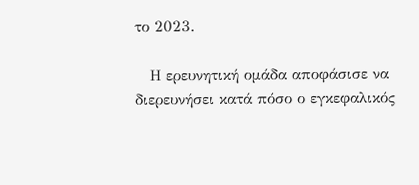το 2023.

   Η ερευνητική ομάδα αποφάσισε να διερευνήσει κατά πόσο ο εγκεφαλικός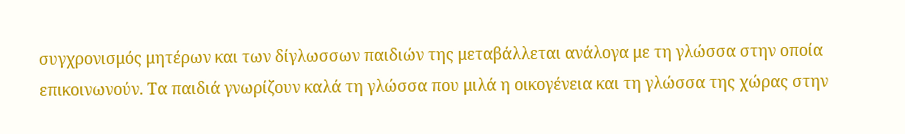συγχρονισμός μητέρων και των δίγλωσσων παιδιών της μεταβάλλεται ανάλογα με τη γλώσσα στην οποία επικοινωνούν. Τα παιδιά γνωρίζουν καλά τη γλώσσα που μιλά η οικογένεια και τη γλώσσα της χώρας στην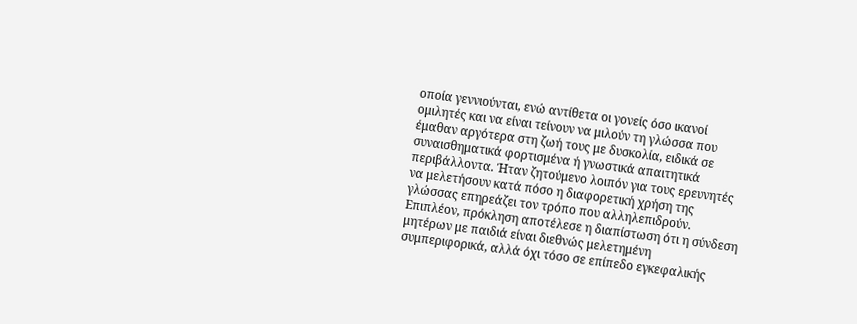οποία γεννιούνται, ενώ αντίθετα οι γονείς όσο ικανοί ομιλητές και να είναι τείνουν να μιλούν τη γλώσσα που έμαθαν αργότερα στη ζωή τους με δυσκολία, ειδικά σε συναισθηματικά φορτισμένα ή γνωστικά απαιτητικά περιβάλλοντα. Ήταν ζητούμενο λοιπόν για τους ερευνητές να μελετήσουν κατά πόσο η διαφορετική χρήση της γλώσσας επηρεάζει τον τρόπο που αλληλεπιδρούν. Επιπλέον, πρόκληση αποτέλεσε η διαπίστωση ότι η σύνδεση μητέρων με παιδιά είναι διεθνώς μελετημένη συμπεριφορικά, αλλά όχι τόσο σε επίπεδο εγκεφαλικής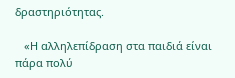δραστηριότητας.

   «Η αλληλεπίδραση στα παιδιά είναι πάρα πολύ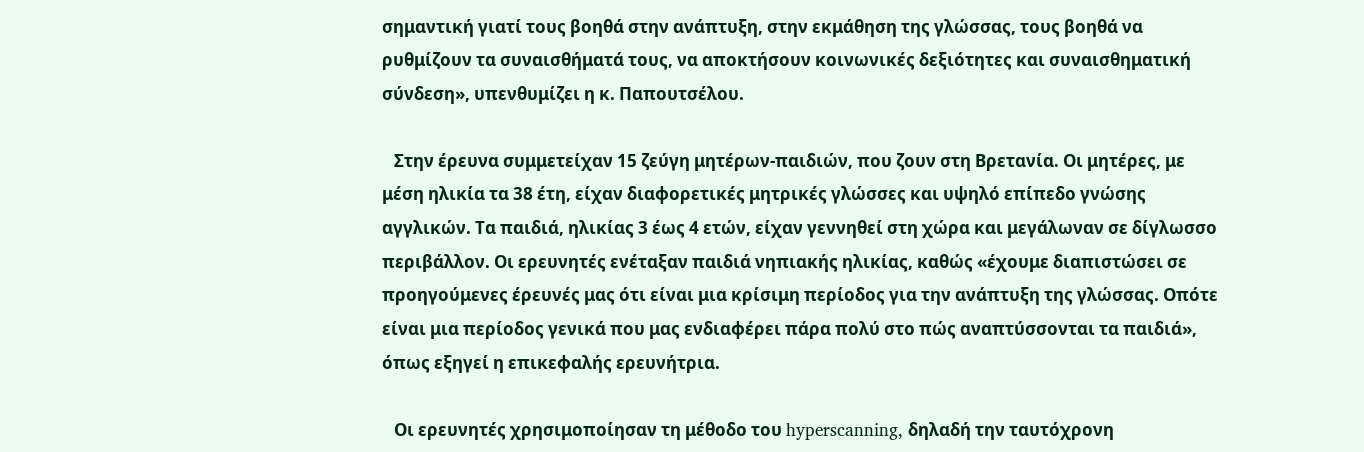σημαντική γιατί τους βοηθά στην ανάπτυξη, στην εκμάθηση της γλώσσας, τους βοηθά να ρυθμίζουν τα συναισθήματά τους, να αποκτήσουν κοινωνικές δεξιότητες και συναισθηματική σύνδεση», υπενθυμίζει η κ. Παπουτσέλου.

   Στην έρευνα συμμετείχαν 15 ζεύγη μητέρων-παιδιών, που ζουν στη Βρετανία. Οι μητέρες, με μέση ηλικία τα 38 έτη, είχαν διαφορετικές μητρικές γλώσσες και υψηλό επίπεδο γνώσης αγγλικών. Τα παιδιά, ηλικίας 3 έως 4 ετών, είχαν γεννηθεί στη χώρα και μεγάλωναν σε δίγλωσσο περιβάλλον. Οι ερευνητές ενέταξαν παιδιά νηπιακής ηλικίας, καθώς «έχουμε διαπιστώσει σε προηγούμενες έρευνές μας ότι είναι μια κρίσιμη περίοδος για την ανάπτυξη της γλώσσας. Οπότε είναι μια περίοδος γενικά που μας ενδιαφέρει πάρα πολύ στο πώς αναπτύσσονται τα παιδιά», όπως εξηγεί η επικεφαλής ερευνήτρια.

   Οι ερευνητές χρησιμοποίησαν τη μέθοδο του hyperscanning, δηλαδή την ταυτόχρονη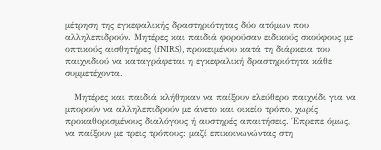μέτρηση της εγκεφαλικής δραστηριότητας δύο ατόμων που αλληλεπιδρούν. Μητέρες και παιδιά φορούσαν ειδικούς σκούφους με οπτικούς αισθητήρες (fNIRS), προκειμένου κατά τη διάρκεια του παιχνιδιού να καταγράφεται η εγκεφαλική δραστηριότητα κάθε συμμετέχοντα.

   Μητέρες και παιδιά κλήθηκαν να παίξουν ελεύθερο παιχνίδι για να μπορούν να αλληλεπιδρούν με άνετο και οικείο τρόπο, χωρίς προκαθορισμένους διαλόγους ή αυστηρές απαιτήσεις. Έπρεπε όμως, να παίξουν με τρεις τρόπους: μαζί επικοινωνώντας στη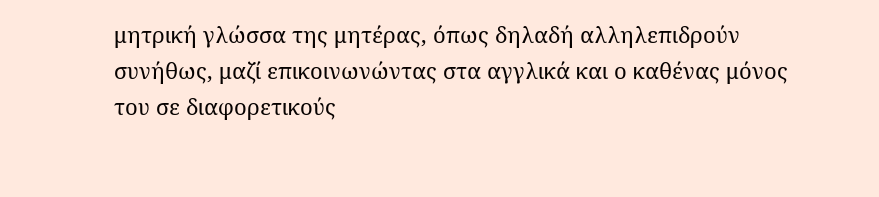μητρική γλώσσα της μητέρας, όπως δηλαδή αλληλεπιδρούν συνήθως, μαζί επικοινωνώντας στα αγγλικά και ο καθένας μόνος του σε διαφορετικούς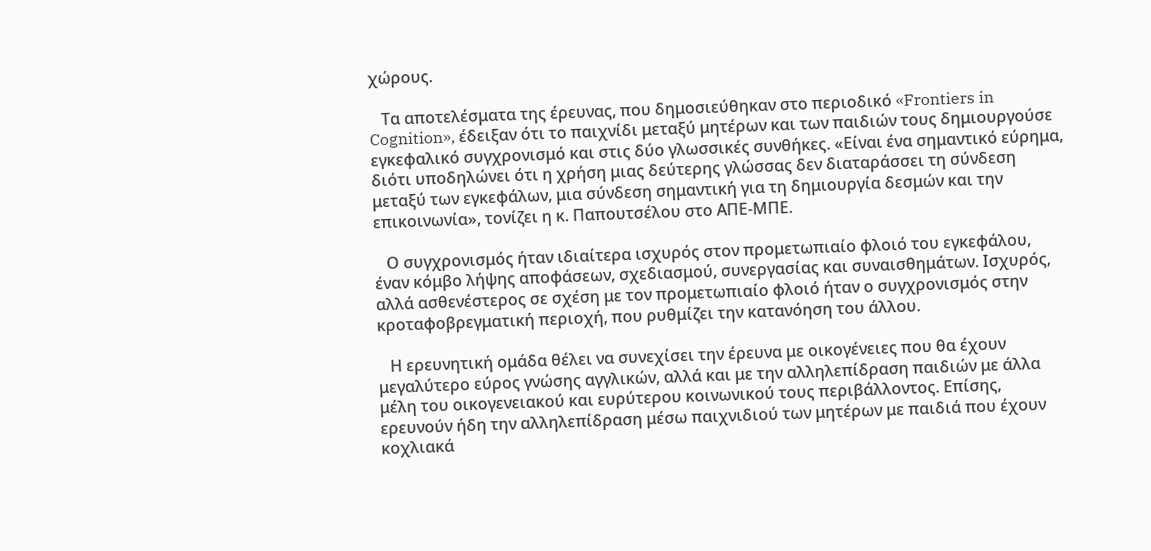χώρους.

   Τα αποτελέσματα της έρευνας, που δημοσιεύθηκαν στο περιοδικό «Frontiers in Cognition», έδειξαν ότι το παιχνίδι μεταξύ μητέρων και των παιδιών τους δημιουργούσε εγκεφαλικό συγχρονισμό και στις δύο γλωσσικές συνθήκες. «Είναι ένα σημαντικό εύρημα, διότι υποδηλώνει ότι η χρήση μιας δεύτερης γλώσσας δεν διαταράσσει τη σύνδεση μεταξύ των εγκεφάλων, μια σύνδεση σημαντική για τη δημιουργία δεσμών και την επικοινωνία», τονίζει η κ. Παπουτσέλου στο ΑΠΕ-ΜΠΕ.

   Ο συγχρονισμός ήταν ιδιαίτερα ισχυρός στον προμετωπιαίο φλοιό του εγκεφάλου, έναν κόμβο λήψης αποφάσεων, σχεδιασμού, συνεργασίας και συναισθημάτων. Ισχυρός, αλλά ασθενέστερος σε σχέση με τον προμετωπιαίο φλοιό ήταν ο συγχρονισμός στην κροταφοβρεγματική περιοχή, που ρυθμίζει την κατανόηση του άλλου.

   Η ερευνητική ομάδα θέλει να συνεχίσει την έρευνα με οικογένειες που θα έχουν μεγαλύτερο εύρος γνώσης αγγλικών, αλλά και με την αλληλεπίδραση παιδιών με άλλα μέλη του οικογενειακού και ευρύτερου κοινωνικού τους περιβάλλοντος. Επίσης, ερευνούν ήδη την αλληλεπίδραση μέσω παιχνιδιού των μητέρων με παιδιά που έχουν κοχλιακά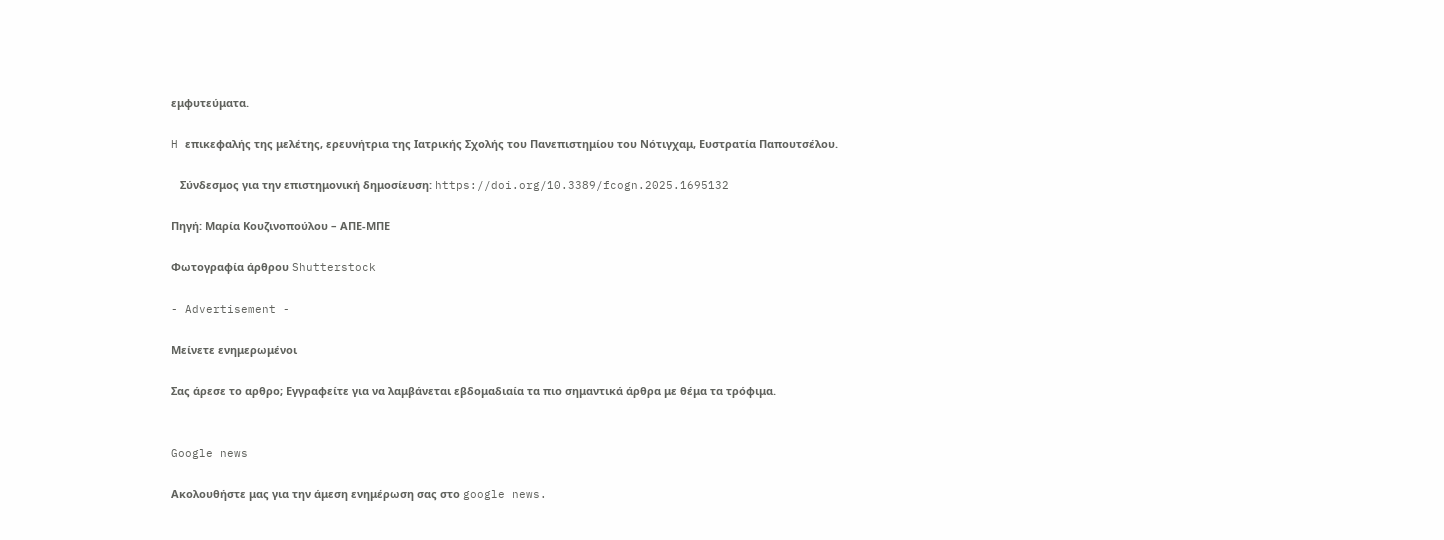εμφυτεύματα.

H επικεφαλής της μελέτης, ερευνήτρια της Ιατρικής Σχολής του Πανεπιστημίου του Νότιγχαμ, Ευστρατία Παπουτσέλου.

   Σύνδεσμος για την επιστημονική δημοσίευση: https://doi.org/10.3389/fcogn.2025.1695132

Πηγή: Μαρία Κουζινοπούλου – ΑΠΕ-ΜΠΕ

Φωτογραφία άρθρου Shutterstock

- Advertisement -

Μείνετε ενημερωμένοι

Σας άρεσε το αρθρο; Εγγραφείτε για να λαμβάνεται εβδομαδιαία τα πιο σημαντικά άρθρα με θέμα τα τρόφιμα.


Google news

Ακολουθήστε μας για την άμεση ενημέρωση σας στο google news.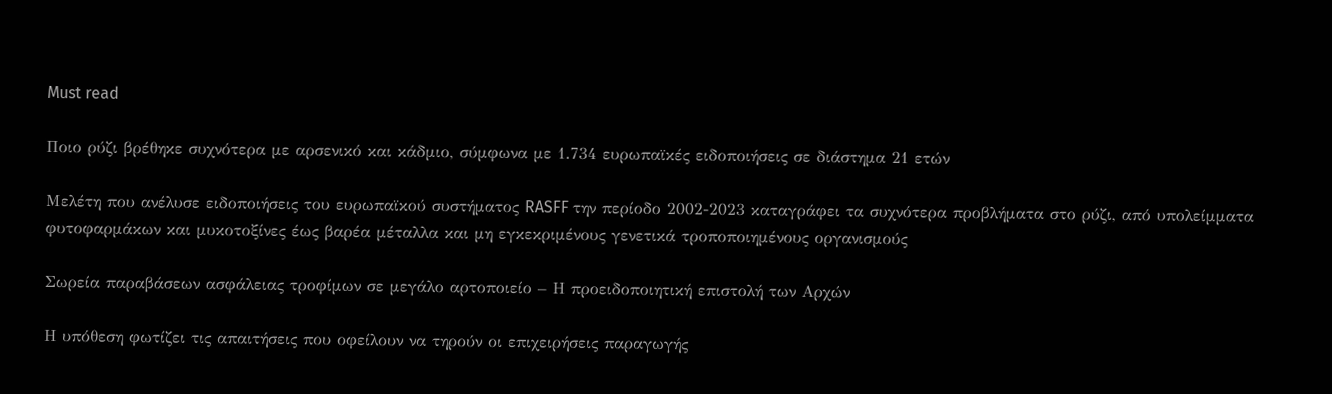Must read

Ποιο ρύζι βρέθηκε συχνότερα με αρσενικό και κάδμιο, σύμφωνα με 1.734 ευρωπαϊκές ειδοποιήσεις σε διάστημα 21 ετών

Μελέτη που ανέλυσε ειδοποιήσεις του ευρωπαϊκού συστήματος RASFF την περίοδο 2002-2023 καταγράφει τα συχνότερα προβλήματα στο ρύζι, από υπολείμματα φυτοφαρμάκων και μυκοτοξίνες έως βαρέα μέταλλα και μη εγκεκριμένους γενετικά τροποποιημένους οργανισμούς

Σωρεία παραβάσεων ασφάλειας τροφίμων σε μεγάλο αρτοποιείο – Η προειδοποιητική επιστολή των Αρχών

Η υπόθεση φωτίζει τις απαιτήσεις που οφείλουν να τηρούν οι επιχειρήσεις παραγωγής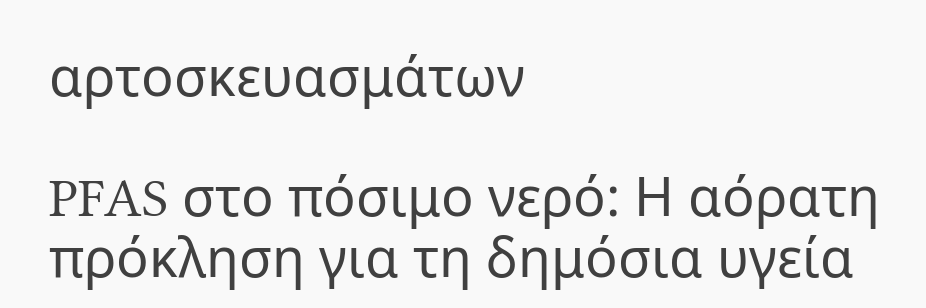αρτοσκευασμάτων

PFAS στο πόσιμο νερό: Η αόρατη πρόκληση για τη δημόσια υγεία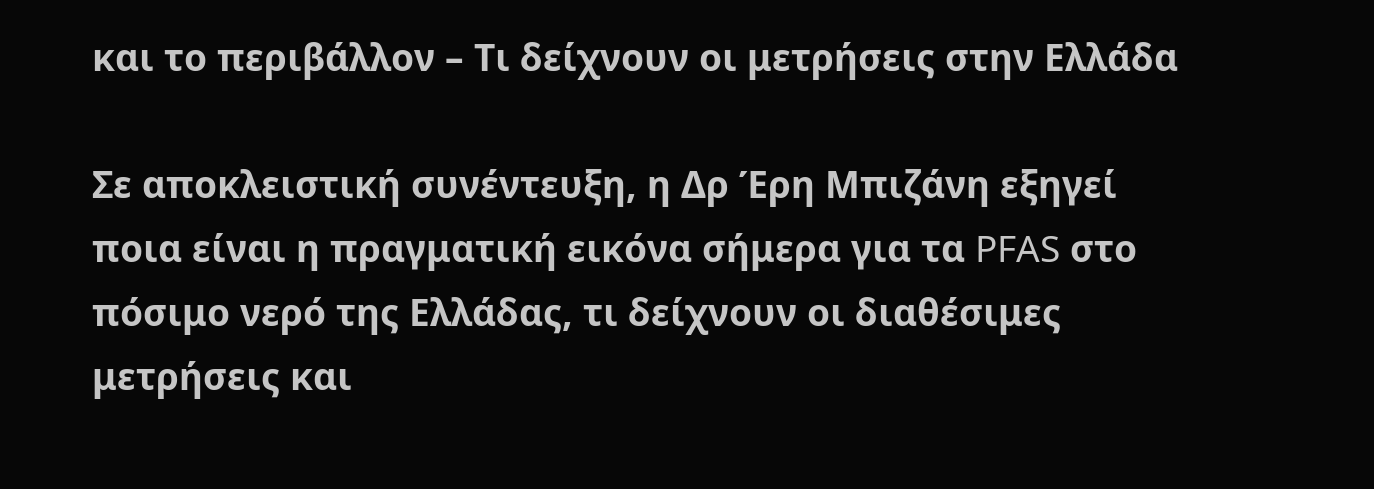και το περιβάλλον – Τι δείχνουν οι μετρήσεις στην Ελλάδα

Σε αποκλειστική συνέντευξη, η Δρ Έρη Μπιζάνη εξηγεί ποια είναι η πραγματική εικόνα σήμερα για τα PFAS στο πόσιμο νερό της Ελλάδας, τι δείχνουν οι διαθέσιμες μετρήσεις και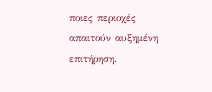ποιες περιοχές απαιτούν αυξημένη επιτήρηση.